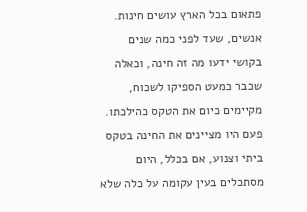פתאום בכל הארץ עושים חינות. אנשים, שעד לפני כמה שנים בקושי ידעו מה זה חינה, וכאלה שכבר כמעט הספיקו לשכוח, מקיימים כיום את הטקס כהילכתו. פעם היו מציינים את החינה בטקס ביתי וצנוע, אם בכלל, היום מסתכלים בעין עקומה על כלה שלא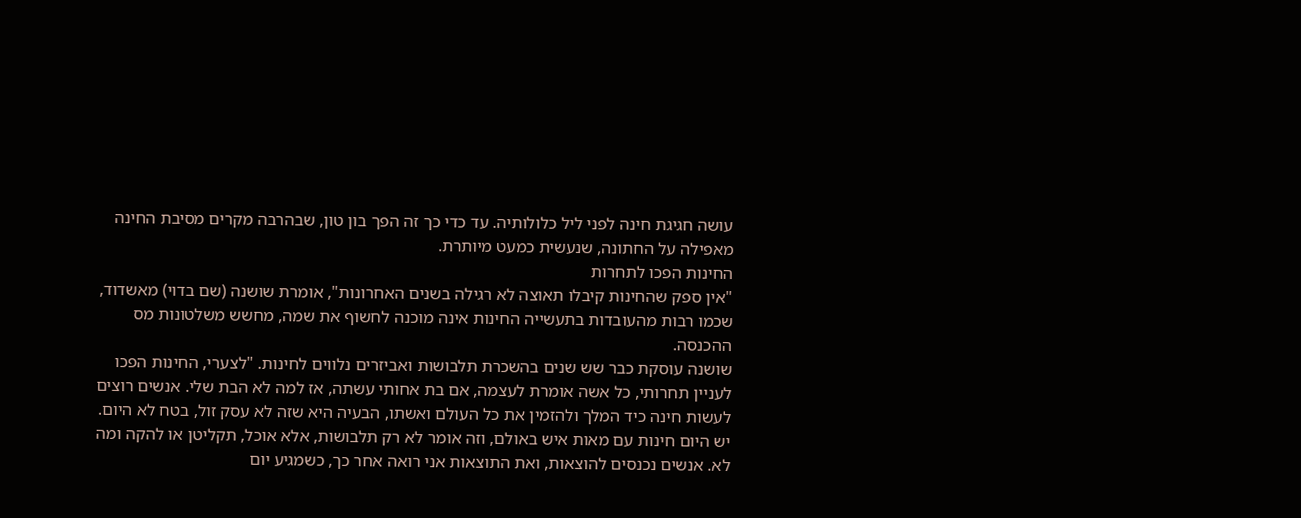עושה חגיגת חינה לפני ליל כלולותיה. עד כדי כך זה הפך בון טון, שבהרבה מקרים מסיבת החינה מאפילה על החתונה, שנעשית כמעט מיותרת.
החינות הפכו לתחרות
"אין ספק שהחינות קיבלו תאוצה לא רגילה בשנים האחרונות", אומרת שושנה (שם בדוי) מאשדוד, שכמו רבות מהעובדות בתעשייה החינות אינה מוכנה לחשוף את שמה, מחשש משלטונות מס ההכנסה.
שושנה עוסקת כבר שש שנים בהשכרת תלבושות ואביזרים נלווים לחינות. "לצערי, החינות הפכו לעניין תחרותי, כל אשה אומרת לעצמה, אם בת אחותי עשתה, אז למה לא הבת שלי. אנשים רוצים לעשות חינה כיד המלך ולהזמין את כל העולם ואשתו, הבעיה היא שזה לא עסק זול, בטח לא היום. יש היום חינות עם מאות איש באולם, וזה אומר לא רק תלבושות, אלא אוכל, תקליטן או להקה ומה לא. אנשים נכנסים להוצאות, ואת התוצאות אני רואה אחר כך, כשמגיע יום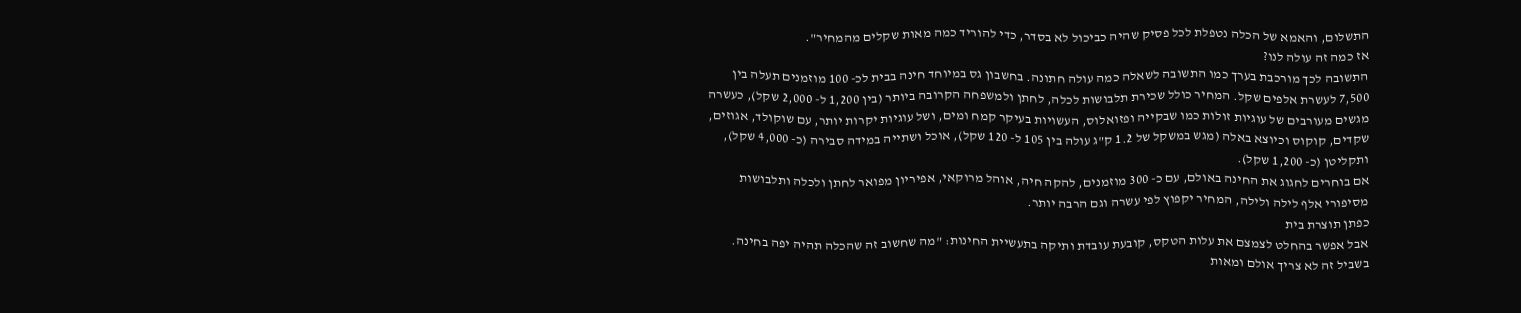התשלום, והאמא של הכלה נטפלת לכל פסיק שהיה כביכול לא בסדר, כדי להוריד כמה מאות שקלים מהמחיר".
אז כמה זה עולה לנו?
התשובה לכך מורכבת בערך כמו התשובה לשאלה כמה עולה חתונה. בחשבון גס במיוחד חינה בבית לכ- 100 מוזמנים תעלה בין 7,500 לעשרת אלפים שקל. המחיר כולל שכירת תלבושות לכלה, לחתן ולמשפחה הקרובה ביותר (בין 1,200 ל- 2,000 שקל), כעשרה מגשים מעורבים של עוגיות זולות כמו שבקייה ופזואלוס, העשויות בעיקר קמח ומים, ושל עוגיות יקרות יותר, עם שוקולד, אגוזים, שקדים, קוקוס וכיוצא באלה (מגש במשקל של 1.2 ק"ג עולה בין 105 ל- 120 שקל), אוכל ושתייה במידה סבירה (כ- 4,000 שקל), ותקליטן (כ- 1,200 שקל).
אם בוחרים לחגוג את החינה באולם, עם כ- 300 מוזמנים, להקה חיה, אוהל מרוקאי, אפיריון מפואר לחתן ולכלה ותלבושות מסיפורי אלף לילה ולילה, המחיר יקפוץ לפי עשרה וגם הרבה יותר.
כפתן תוצרת בית
אבל אפשר בהחלט לצמצם את עלות הטקס, קובעת עובדת ותיקה בתעשיית החינות: "מה שחשוב זה שהכלה תהיה יפה בחינה. בשביל זה לא צריך אולם ומאות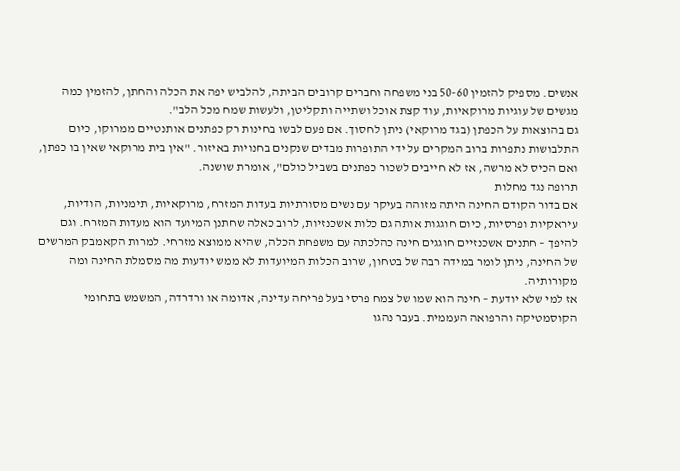אנשים. מספיק להזמין 50-60 בני משפחה וחברים קרובים הביתה, להלביש יפה את הכלה והחתן, להזמין כמה מגשים של עוגיות מרוקאיות, עוד קצת אוכל ושתייה ותקליטן, ולעשות שמח מכל הלב".
גם בהוצאות על הכפתן (בגד מרוקאי) ניתן לחסוך. אם פעם לבשו בחינות רק כפתנים אותנטיים ממרוקו, כיום התלבושות נתפרות ברוב המקרים על ידי התופרות מבדים שנקנים בחנויות באיזור. "אין בית מרוקאי שאין בו כפתן, ואם הכיס לא מרשה, אז לא חייבים לשכור כפתנים בשביל כולם", אומרת שושנה.
תרופה נגד מחלות
אם בדור הקודם החינה היתה מזוהה בעיקר עם נשים מסורתיות בעדות המזרח, מרוקאיות, תימניות, הודיות, עיראקיות ופרסיות, כיום חוגגות אותה גם כלות אשכנזיות, לרוב כאלה שחתנן המיועד הוא מעדות המזרח. וגם להיפך – חתנים אשכנזיים חוגגים חינה כהלכתה עם משפחת הכלה, שהיא ממוצא מזרחי. למרות הקאמבק המרשים של החינה, ניתן לומר במידה רבה של בטחון, שרוב הכלות המיועדות לא ממש יודעות מה מסמלת החינה ומה מקורותיה.
אז למי שלא יודעת – חינה הוא שמו של צמח פרסי בעל פריחה עדינה, אדומה או ורדרדה, המשמש בתחומי הקוסמטיקה והרפואה העממית. בעבר נהגו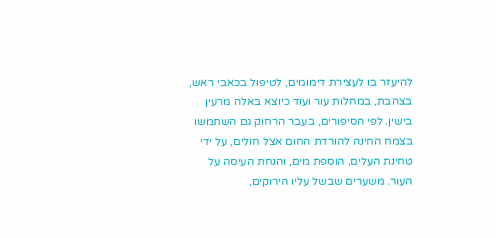להיעזר בו לעצירת דימומים, לטיפול בכאבי ראש, בצהבת, במחלות עור ועוד כיוצא באלה מרעין בישין. לפי הסיפורים, בעבר הרחוק גם השתמשו בצמח החינה להורדת החום אצל חולים, על ידי טחינת העלים, הוספת מים, והנחת העיסה על העור. משערים שבשל עליו הירוקים,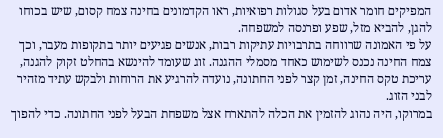המפיקים חומר אדום בעל סגולות רפואיות, ראו הקדמונים בחינה צמח קסום, שיש בכוחו להגן, להביא מזל, שפע ופרנסה למשפחה.
על פי האמונה שרווחה בתרבויות עתיקות רבות, אנשים פגיעים יותר בתקופות מעבר, וכך צמח החינה נכנס לשימוש כאחד מסמלי ההגנה. זוג שעומד להינשא בהחלט זקוק להגנה, עריכת טקס החינה, זמן קצר לפני החתונה, נועדה להרגיע את הרוחות ולבקש עתיד מזהיר לבני הזוג.
במרוקו, היה נהוג להזמין את הכלה להתארח אצל משפחת הבעל לפני החתונה. כדי להפוך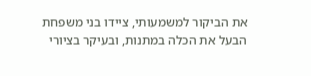את הביקור למשמעותי, ציידו בני משפחת הבעל את הכלה במתנות, ובעיקר בציורי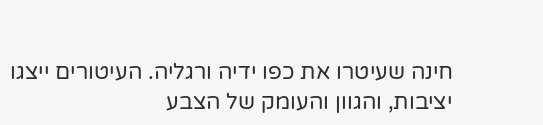חינה שעיטרו את כפו ידיה ורגליה. העיטורים ייצגו יציבות, והגוון והעומק של הצבע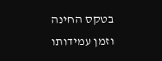בטקס החינה וזמן עמידותו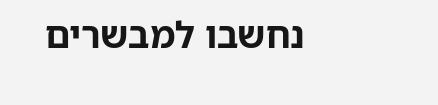נחשבו למבשרים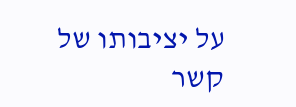על יציבותו של קשר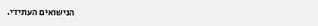הנישואים העתידי.